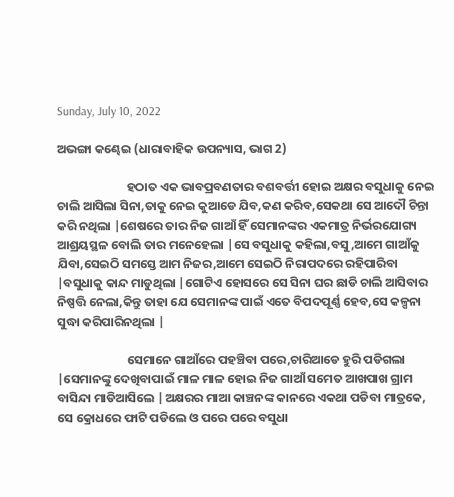Sunday, July 10, 2022

ଅଭଙ୍ଗା କଣ୍ଢେଇ (ଧାରାବାହିକ ଉପନ୍ୟାସ, ଭାଗ 2)

                         ହଠାତ ଏକ ଭାବପ୍ରବଣତାର ବଶବର୍ତ୍ତୀ ହୋଇ ଅକ୍ଷର ବସୁଧାକୁ ନେଇ ଚାଲି ଆସିଲା ସିନା,ତାକୁ ନେଇ କୁଆଡେ ଯିବ,କଣ କରିବ,ସେକଥା ସେ ଆଦୌ ଚିନ୍ତା କରି ନଥିଲା |ଶେଷରେ ତାର ନିଜ ଗାଆଁ ହିଁ ସେମାନଙ୍କର ଏକମାତ୍ର ନିର୍ଭରଯୋଗ୍ୟ ଆଶ୍ରୟସ୍ଥଳ ବୋଲି ତାର ମନେହେଲା |ସେ ବସୁଧାକୁ କହିଲା,ବସୁ,ଆମେ ଗାଆଁକୁ ଯିବା,ସେଇଠି ସମସ୍ତେ ଆମ ନିଜର,ଆମେ ସେଇଠି ନିରାପଦରେ ରହିପାରିବା  |ବସୁଧାକୁ କାନ୍ଦ ମାଡୁଥିଲା |ଗୋଟିଏ ହୋସରେ ସେ ସିନା ଘର ଛାଡି ଚାଲି ଆସିବାର ନିଷ୍ପତ୍ତି ନେଲା,କିନ୍ତୁ ତାହା ଯେ ସେମାନଙ୍କ ପାଇଁ ଏତେ ବିପଦପୂର୍ଣ୍ଣ ହେବ,ସେ କଳ୍ପନା ସୁଦ୍ଧା କରିପାରିନଥିଲା |

                         ସେମାନେ ଗାଆଁରେ ପହଞ୍ଚିବା ପରେ,ଚାରିଆଡେ ହୁରି ପଡିଗଲା |ସେମାନଙ୍କୁ ଦେଖିବାପାଇଁ ମାଳ ମାଳ ହୋଇ ନିଜ ଗାଆଁ ସମେତ ଆଖପାଖ ଗ୍ରାମ ବାସିନ୍ଦା ମାଡିଆସିଲେ |ଅକ୍ଷରର ମାଆ କାଞ୍ଚନଙ୍କ କାନରେ ଏକଥା ପଡିବା ମାତ୍ରକେ, ସେ କ୍ରୋଧରେ ଫାଟି ପଡିଲେ ଓ ପରେ ପରେ ବସୁଧା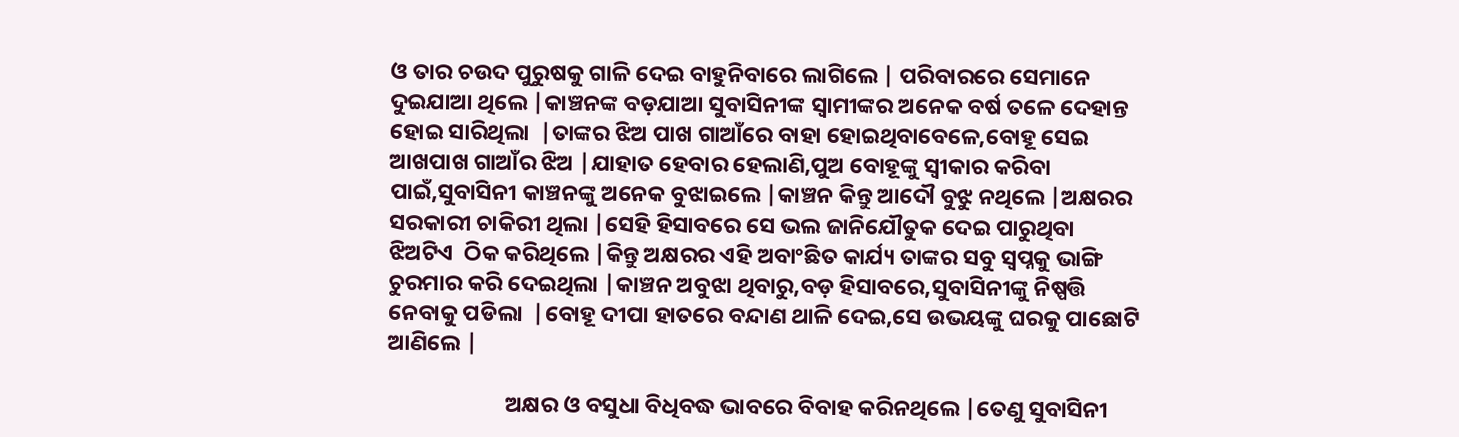ଓ ତାର ଚଉଦ ପୁରୁଷକୁ ଗାଳି ଦେଇ ବାହୁନିବାରେ ଲାଗିଲେ | ପରିବାରରେ ସେମାନେ ଦୁଇଯାଆ ଥିଲେ |କାଞ୍ଚନଙ୍କ ବଡ଼ଯାଆ ସୁବାସିନୀଙ୍କ ସ୍ୱାମୀଙ୍କର ଅନେକ ବର୍ଷ ତଳେ ଦେହାନ୍ତ ହୋଇ ସାରିଥିଲା  |ତାଙ୍କର ଝିଅ ପାଖ ଗାଆଁରେ ବାହା ହୋଇଥିବାବେଳେ,ବୋହୂ ସେଇ ଆଖପାଖ ଗାଆଁର ଝିଅ |ଯାହାତ ହେବାର ହେଲାଣି,ପୁଅ ବୋହୂଙ୍କୁ ସ୍ଵୀକାର କରିବା ପାଇଁ,ସୁବାସିନୀ କାଞ୍ଚନଙ୍କୁ ଅନେକ ବୁଝାଇଲେ |କାଞ୍ଚନ କିନ୍ତୁ ଆଦୌ ବୁଝୁ ନଥିଲେ |ଅକ୍ଷରର ସରକାରୀ ଚାକିରୀ ଥିଲା |ସେହି ହିସାବରେ ସେ ଭଲ ଜାନିଯୌତୁକ ଦେଇ ପାରୁଥିବା ଝିଅଟିଏ  ଠିକ କରିଥିଲେ |କିନ୍ତୁ ଅକ୍ଷରର ଏହି ଅବାଂଛିତ କାର୍ଯ୍ୟ ତାଙ୍କର ସବୁ ସ୍ୱପ୍ନକୁ ଭାଙ୍ଗି ଚୁରମାର କରି ଦେଇଥିଲା |କାଞ୍ଚନ ଅବୁଝା ଥିବାରୁ,ବଡ଼ ହିସାବରେ,ସୁବାସିନୀଙ୍କୁ ନିଷ୍ପତ୍ତି ନେବାକୁ ପଡିଲା  |ବୋହୂ ଦୀପା ହାତରେ ବନ୍ଦାଣ ଥାଳି ଦେଇ,ସେ ଉଭୟଙ୍କୁ ଘରକୁ ପାଛୋଟି ଆଣିଲେ |

                       ଅକ୍ଷର ଓ ବସୁଧା ବିଧିବଦ୍ଧ ଭାବରେ ବିବାହ କରିନଥିଲେ |ତେଣୁ ସୁବାସିନୀ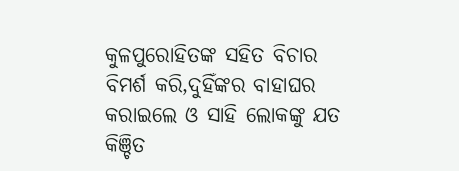କୁଳପୁରୋହିତଙ୍କ ସହିତ ବିଚାର ବିମର୍ଶ କରି,ଦୁହିଁଙ୍କର ବାହାଘର କରାଇଲେ ଓ ସାହି ଲୋକଙ୍କୁ ଯତ କିଞ୍ଚିତ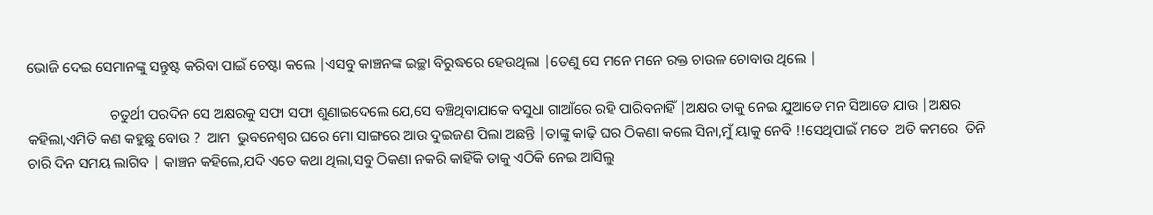ଭୋଜି ଦେଇ ସେମାନଙ୍କୁ ସନ୍ତୁଷ୍ଟ କରିବା ପାଇଁ ଚେଷ୍ଟା କଲେ |ଏସବୁ କାଞ୍ଚନଙ୍କ ଇଚ୍ଛା ବିରୁଦ୍ଧରେ ହେଉଥିଲା |ତେଣୁ ସେ ମନେ ମନେ ରକ୍ତ ଚାଉଳ ଚୋବାଉ ଥିଲେ |

                       ଚତୁର୍ଥୀ ପରଦିନ ସେ ଅକ୍ଷରକୁ ସଫା ସଫା ଶୁଣାଇଦେଲେ ଯେ,ସେ ବଞ୍ଚିଥିବାଯାକେ ବସୁଧା ଗାଆଁରେ ରହି ପାରିବନାହିଁ |ଅକ୍ଷର ତାକୁ ନେଇ ଯୁଆଡେ ମନ ସିଆଡେ ଯାଉ |ଅକ୍ଷର କହିଲା,ଏମିତି କଣ କହୁଛୁ ବୋଉ ?  ଆମ  ଭୁବନେଶ୍ୱର ଘରେ ମୋ ସାଙ୍ଗରେ ଆଉ ଦୁଇଜଣ ପିଲା ଅଛନ୍ତି |ତାଙ୍କୁ କାଢ଼ି ଘର ଠିକଣା କଲେ ସିନା,ମୁଁ ୟାକୁ ନେବି !!ସେଥିପାଇଁ ମତେ  ଅତି କମରେ  ତିନି ଚାରି ଦିନ ସମୟ ଲାଗିବ | କାଞ୍ଚନ କହିଲେ,ଯଦି ଏତେ କଥା ଥିଲା,ସବୁ ଠିକଣା ନକରି କାହିଁକି ତାକୁ ଏଠିକି ନେଇ ଆସିଲୁ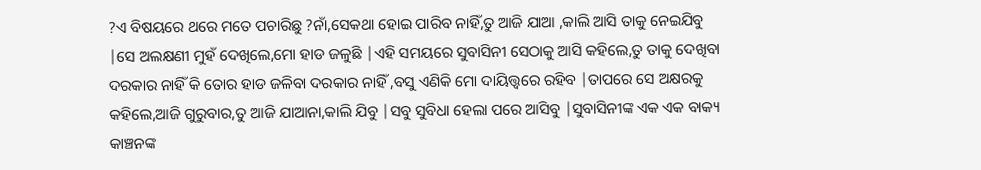?ଏ ବିଷୟରେ ଥରେ ମତେ ପଚାରିଛୁ ?ନାଁ,ସେକଥା ହୋଇ ପାରିବ ନାହିଁ,ତୁ ଆଜି ଯାଆ ,କାଲି ଆସି ତାକୁ ନେଇଯିବୁ |ସେ ଅଲକ୍ଷଣୀ ମୁହଁ ଦେଖିଲେ,ମୋ ହାଡ ଜଳୁଛି |ଏହି ସମୟରେ ସୁବାସିନୀ ସେଠାକୁ ଆସି କହିଲେ,ତୁ ତାକୁ ଦେଖିବା ଦରକାର ନାହିଁ କି ତୋର ହାଡ ଜଳିବା ଦରକାର ନାହିଁ ,ବସୁ ଏଣିକି ମୋ ଦାୟିତ୍ତ୍ଵରେ ରହିବ |ତାପରେ ସେ ଅକ୍ଷରକୁ କହିଲେ,ଆଜି ଗୁରୁବାର,ତୁ ଆଜି ଯାଆନା,କାଲି ଯିବୁ |ସବୁ ସୁବିଧା ହେଲା ପରେ ଆସିବୁ |ସୁବାସିନୀଙ୍କ ଏକ ଏକ ବାକ୍ୟ କାଞ୍ଚନଙ୍କ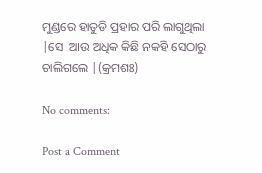ମୁଣ୍ଡରେ ହାତୁଡି ପ୍ରହାର ପରି ଲାଗୁଥିଲା |ସେ  ଆଉ ଅଧିକ କିଛି ନକହି ସେଠାରୁ ଚାଲିଗଲେ |(କ୍ରମଶଃ)

No comments:

Post a Comment